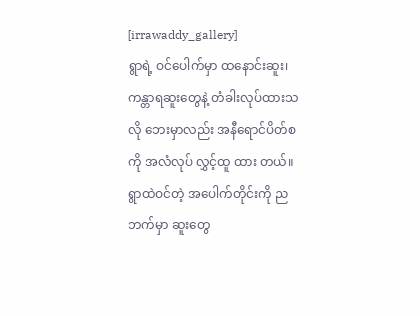[irrawaddy_gallery]
ရွာရဲ့ ဝင်ပေါက်မှာ ထနောင်းဆူး၊ ကန္တာရဆူးတွေနဲ့ တံခါးလုပ်ထားသလို ဘေးမှာလည်း အနီရောင်ပိတ်စကို အလံလုပ် လွှင့်ထူ ထား တယ်။ ရွာထဲဝင်တဲ့ အပေါက်တိုင်းကို ညဘက်မှာ ဆူးတွေ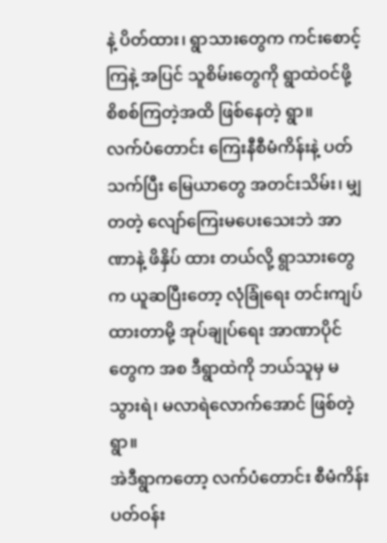နဲ့ ပိတ်ထား၊ ရွာသားတွေက ကင်းစောင့်ကြနဲ့ အပြင် သူစိမ်းတွေကို ရွာထဲဝင်ဖို့ စိစစ်ကြတဲ့အထိ ဖြစ်နေတဲ့ ရွာ။
လက်ပံတောင်း ကြေးနီစီမံကိန်းနဲ့ ပတ်သက်ပြီး မြေယာတွေ အတင်းသိမ်း၊ မျှတတဲ့ လျော်ကြေးမပေးသေးဘဲ အာဏာနဲ့ ဖိနှိပ် ထား တယ်လို့ ရွာသားတွေက ယူဆပြီးတော့ လုံခြုံရေး တင်းကျပ်ထားတာမို့ အုပ်ချုပ်ရေး အာဏာပိုင်တွေက အစ ဒီရွာထဲကို ဘယ်သူမှ မသွားရဲ၊ မလာရဲလောက်အောင် ဖြစ်တဲ့ ရွာ။
အဲဒီရွာကတော့ လက်ပံတောင်း စီမံကိန်း ပတ်ဝန်း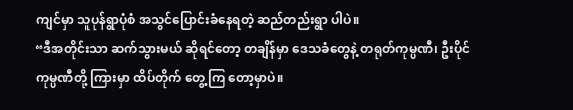ကျင်မှာ သူပုန်ရွာပုံစံ အသွင်ပြောင်းခံနေရတဲ့ ဆည်တည်းရွာ ပါပဲ။
“ဒီအတိုင်းသာ ဆက်သွားမယ် ဆိုရင်တော့ တချိန်မှာ ဒေသခံတွေနဲ့ တရုတ်ကုမ္ပဏီ၊ ဦးပိုင်ကုမ္ပဏီတို့ ကြားမှာ ထိပ်တိုက် တွေ့ကြ တော့မှာပဲ။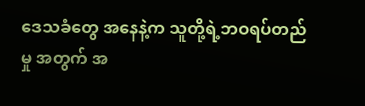ဒေသခံတွေ အနေနဲ့က သူတို့ရဲ့ဘဝရပ်တည်မှု အတွက် အ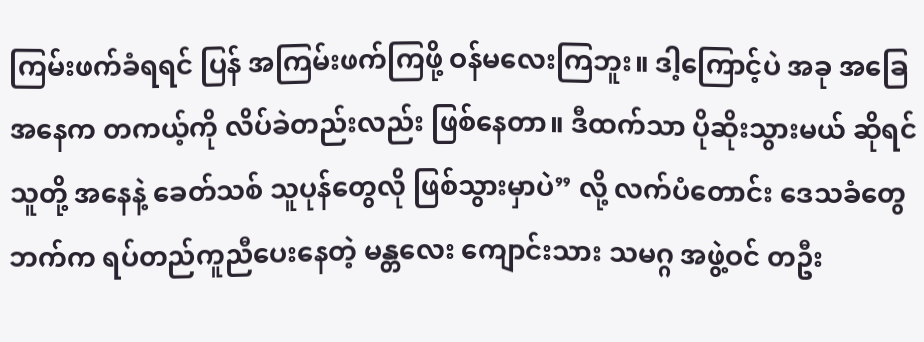ကြမ်းဖက်ခံရရင် ပြန် အကြမ်းဖက်ကြဖို့ ဝန်မလေးကြဘူး။ ဒါ့ကြောင့်ပဲ အခု အခြေအနေက တကယ့်ကို လိပ်ခဲတည်းလည်း ဖြစ်နေတာ။ ဒီထက်သာ ပိုဆိုးသွားမယ် ဆိုရင် သူတို့ အနေနဲ့ ခေတ်သစ် သူပုန်တွေလို ဖြစ်သွားမှာပဲ” လို့ လက်ပံတောင်း ဒေသခံတွေ ဘက်က ရပ်တည်ကူညီပေးနေတဲ့ မန္တလေး ကျောင်းသား သမဂ္ဂ အဖွဲ့ဝင် တဦး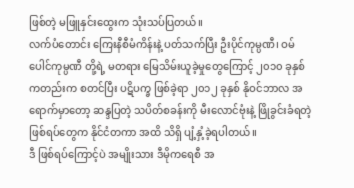ဖြစ်တဲ့ မဖြူနှင်းထွေးက သုံးသပ်ပြတယ်။
လက်ပံတောင်း ကြေးနီစီမံကိန်းနဲ့ ပတ်သက်ပြီး ဦးပိုင်ကုမ္ပဏီ၊ ဝမ်ပေါင်ကုမ္ပဏီ တို့ရဲ့ မတရား မြေသိမ်းယူခဲ့မှုတွေကြောင့် ၂၀၁၀ ခုနှစ် ကတည်းက စတင်ပြီး ပဋိပက္ခ ဖြစ်ခဲ့ရာ ၂၀၁၂ ခုနှစ် နိုဝင်ဘာလ အရောက်မှာတော့ ဆန္ဒပြတဲ့ သပိတ်စခန်းကို မီးလောင်ဗုံးနဲ့ ဖြိုခွင်းခံရတဲ့ ဖြစ်ရပ်တွေက နိုင်ငံတကာ အထိ သိရှိ ပျံ့နှံ့ခဲ့ရပါတယ်။
ဒီ ဖြစ်ရပ်ကြောင့်ပဲ အမျိုးသား ဒီမိုကရေစီ အ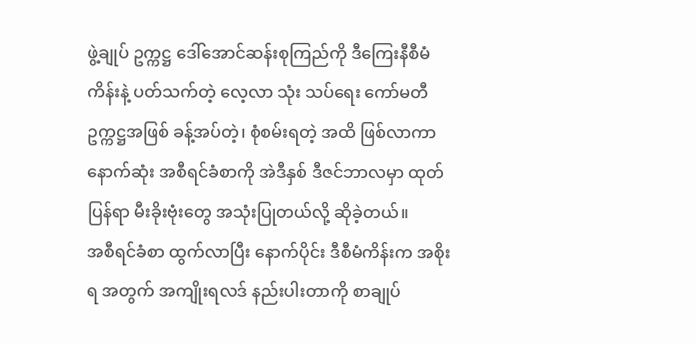ဖွဲ့ချုပ် ဥက္ကဋ္ဌ ဒေါ်အောင်ဆန်းစုကြည်ကို ဒီကြေးနီစီမံကိန်းနဲ့ ပတ်သက်တဲ့ လေ့လာ သုံး သပ်ရေး ကော်မတီ ဥက္ကဋ္ဌအဖြစ် ခန့်အပ်တဲ့၊ စုံစမ်းရတဲ့ အထိ ဖြစ်လာကာ နောက်ဆုံး အစီရင်ခံစာကို အဲဒီနှစ် ဒီဇင်ဘာလမှာ ထုတ်ပြန်ရာ မီးခိုးဗုံးတွေ အသုံးပြုတယ်လို့ ဆိုခဲ့တယ်။
အစီရင်ခံစာ ထွက်လာပြီး နောက်ပိုင်း ဒီစီမံကိန်းက အစိုးရ အတွက် အကျိုးရလဒ် နည်းပါးတာကို စာချုပ်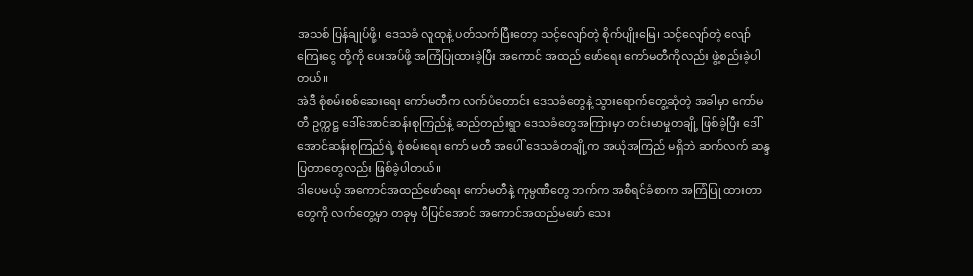အသစ် ပြန်ချုပ်ဖို့၊ ဒေသခံ လူထုနဲ့ ပတ်သက်ပြီးတော့ သင့်လျော်တဲ့ စိုက်ပျိုးမြေ၊ သင့်လျော်တဲ့ လျော်ကြေးငွေ တို့ကို ပေးအပ်ဖို့ အကြံပြုထားခဲ့ပြီး အကောင် အထည် ဖော်ရေး ကော်မတီကိုလည်း ဖွဲ့စည်းခဲ့ပါတယ်။
အဲဒီ စုံစမ်းစစ်ဆေးရေး ကော်မတီက လက်ပံတောင်း ဒေသခံတွေနဲ့ သွားရောက်တွေ့ဆုံတဲ့ အခါမှာ ကော်မတီ ဥက္ကဋ္ဌ ဒေါ်အောင်ဆန်းစုကြည်နဲ့ ဆည်တည်းရွာ ဒေသခံတွေအကြားမှာ တင်းမာမှုတချို့ ဖြစ်ခဲ့ပြီး ဒေါ်အောင်ဆန်းစုကြည်ရဲ့ စုံစမ်းရေး ကော် မတီ အပေါ် ဒေသခံတချို့က အယုံအကြည် မရှိဘဲ ဆက်လက် ဆန္ဒပြတာတွေလည်း ဖြစ်ခဲ့ပါတယ်။
ဒါပေမယ့် အကောင်အထည်ဖော်ရေး ကော်မတီနဲ့ ကုမ္ပဏီတွေ ဘက်က အစီရင်ခံစာက အကြံပြု ထားတာတွေကို လက်တွေ့မှာ တခုမှ ပီပြင်အောင် အကောင်အထည်မဖော် သေး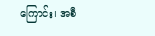ကြောင်း၊ အစီ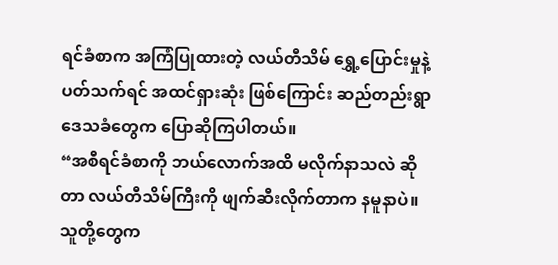ရင်ခံစာက အကြံပြုထားတဲ့ လယ်တီသိမ် ရွှေ့ပြောင်းမှုနဲ့ ပတ်သက်ရင် အထင်ရှားဆုံး ဖြစ်ကြောင်း ဆည်တည်းရွာ ဒေသခံတွေက ပြောဆိုကြပါတယ်။
“အစီရင်ခံစာကို ဘယ်လောက်အထိ မလိုက်နာသလဲ ဆိုတာ လယ်တီသိမ်ကြီးကို ဖျက်ဆီးလိုက်တာက နမူနာပဲ။ သူတို့တွေက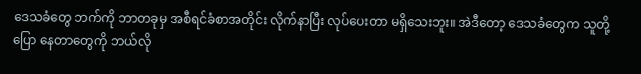ဒေသခံတွေ ဘက်ကို ဘာတခုမှ အစီရင်ခံစာအတိုင်း လိုက်နာပြီး လုပ်ပေးတာ မရှိသေးဘူး။ အဲဒီတော့ ဒေသခံတွေက သူတို့ ပြော နေတာတွေကို ဘယ်လို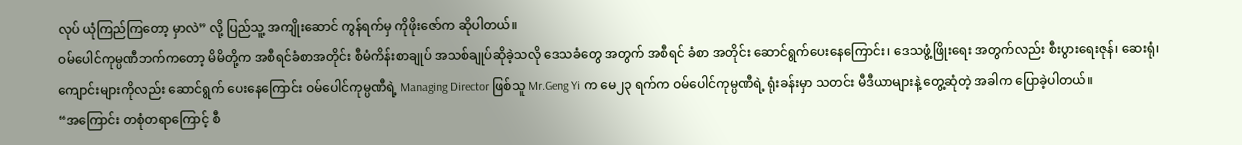လုပ် ယုံကြည်ကြတော့ မှာလဲ” လို့ ပြည်သူ့ အကျိုးဆောင် ကွန်ရက်မှ ကိုဖိုးဇော်က ဆိုပါတယ်။
ဝမ်ပေါင်ကုမ္ပဏီဘက်ကတော့ မိမိတို့က အစီရင်ခံစာအတိုင်း စီမံကိန်းစာချုပ် အသစ်ချုပ်ဆိုခဲ့သလို ဒေသခံတွေ အတွက် အစီရင် ခံစာ အတိုင်း ဆောင်ရွက်ပေးနေကြောင်း၊ ဒေသဖွံ့ဖြိုးရေး အတွက်လည်း စီးပွားရေးဇုန်၊ ဆေးရုံ၊ ကျောင်းများကိုလည်း ဆောင်ရွက် ပေးနေကြောင်း ဝမ်ပေါင်ကုမ္ပဏီရဲ့ Managing Director ဖြစ်သူ Mr.Geng Yi က မေ၂၃ ရက်က ဝမ်ပေါင်ကုမ္ပဏီရဲ့ ရုံးခန်းမှာ သတင်း မီဒီယာများနဲ့ တွေ့ဆုံတဲ့ အခါက ပြောခဲ့ပါတယ်။
“အကြောင်း တစုံတရာကြောင့် စီ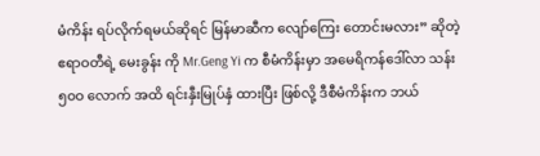မံကိန်း ရပ်လိုက်ရမယ်ဆိုရင် မြန်မာဆီက လျော်ကြေး တောင်းမလား” ဆိုတဲ့ ဧရာဝတီရဲ့ မေးခွန်း ကို Mr.Geng Yi က စီမံကိန်းမှာ အမေရိကန်ဒေါ်လာ သန်း ၅၀ဝ လောက် အထိ ရင်းနှီးမြုပ်နှံ ထားပြီး ဖြစ်လို့ ဒီစီမံကိန်းက ဘယ်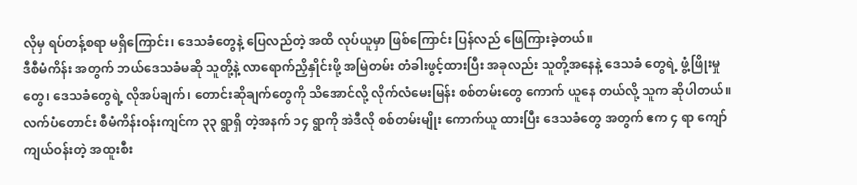လိုမှ ရပ်တန့်စရာ မရှိကြောင်း၊ ဒေသခံတွေနဲ့ ပြေလည်တဲ့ အထိ လုပ်ယူမှာ ဖြစ်ကြောင်း ပြန်လည် ဖြေကြားခဲ့တယ်။
ဒီစီမံကိန်း အတွက် ဘယ်ဒေသခံမဆို သူတို့နဲ့ လာရောက်ညှိနှိုင်းဖို့ အမြဲတမ်း တံခါးဖွင့်ထားပြီး အခုလည်း သူတို့အနေနဲ့ ဒေသခံ တွေရဲ့ ဖွံ့ဖြိုးမှုတွေ၊ ဒေသခံတွေရဲ့ လိုအပ်ချက်၊ တောင်းဆိုချက်တွေကို သိအောင်လို့ လိုက်လံမေးမြန်း စစ်တမ်းတွေ ကောက် ယူနေ တယ်လို့ သူက ဆိုပါတယ်။
လက်ပံတောင်း စီမံကိန်းဝန်းကျင်က ၃၃ ရွာရှိ တဲ့အနက် ၁၄ ရွာကို အဲဒီလို စစ်တမ်းမျိုး ကောက်ယူ ထားပြီး ဒေသခံတွေ အတွက် ဧက ၄ ရာ ကျော် ကျယ်ဝန်းတဲ့ အထူးစီး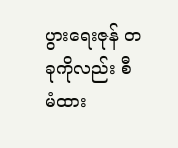ပွားရေးဇုန် တခုကိုလည်း စီမံထား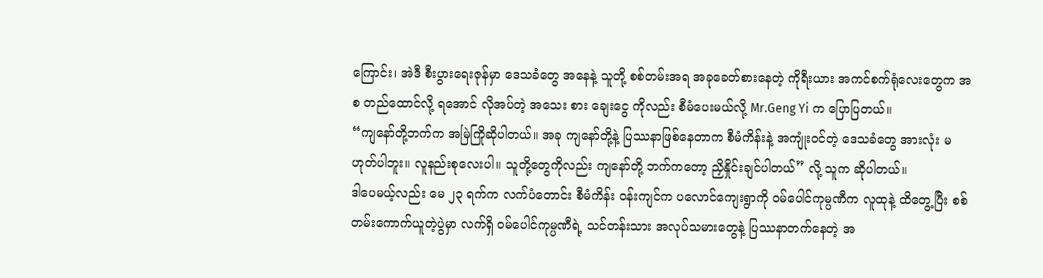ကြောင်း၊ အဲဒီ စီးပွားရေးဇုန်မှာ ဒေသခံတွေ အနေနဲ့ သူတို့ စစ်တမ်းအရ အခုခေတ်စားနေတဲ့ ကိုရီးယား အကင်စက်ရုံလေးတွေက အစ တည်ထောင်လို့ ရအောင် လိုအပ်တဲ့ အသေး စား ချေးငွေ ကိုလည်း စီမံပေးမယ်လို့ Mr.Geng Yi က ပြောပြတယ်။
“ကျနော်တို့ဘက်က အမြဲကြိုဆိုပါတယ်။ အခု ကျနော်တို့နဲ့ ပြဿနာဖြစ်နေတာက စီမံကိန်းနဲ့ အကျုံးဝင်တဲ့ ဒေသခံတွေ အားလုံး မဟုတ်ပါဘူး။ လူနည်းစုလေးပါ။ သူတို့တွေကိုလည်း ကျနော်တို့ ဘက်ကတော့ ညှိနှိုင်းချင်ပါတယ်” လို့ သူက ဆိုပါတယ်။
ဒါပေမယ့်လည်း မေ ၂၃ ရက်က လက်ပံတောင်း စီမံကိန်း ဝန်းကျင်က ပလောင်ကျေးရွာကို ဝမ်ပေါင်ကုမ္ပဏီက လူထုနဲ့ ထိတွေ့ပြီး စစ်တမ်းကောက်ယူတဲ့ပွဲမှာ လက်ရှိ ဝမ်ပေါင်ကုမ္ပဏီရဲ့ သင်တန်းသား အလုပ်သမားတွေနဲ့ ပြဿနာတက်နေတဲ့ အ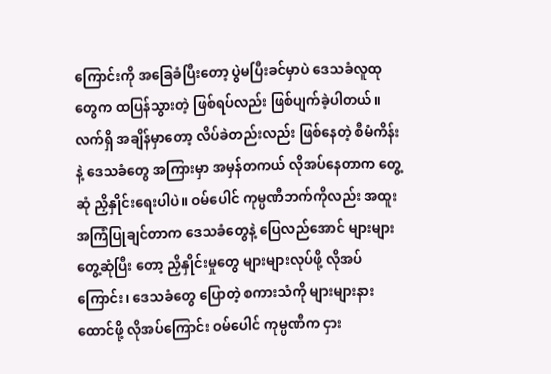ကြောင်းကို အခြေခံပြီးတော့ ပွဲမပြီးခင်မှာပဲ ဒေသခံလူထု တွေက ထပြန်သွားတဲ့ ဖြစ်ရပ်လည်း ဖြစ်ပျက်ခဲ့ပါတယ်။
လက်ရှိ အချိန်မှာတော့ လိပ်ခဲတည်းလည်း ဖြစ်နေတဲ့ စီမံကိန်းနဲ့ ဒေသခံတွေ အကြားမှာ အမှန်တကယ် လိုအပ်နေတာက တွေ့ဆုံ ညှိနှိုင်းရေးပါပဲ။ ဝမ်ပေါင် ကုမ္ပဏီဘက်ကိုလည်း အထူး အကြံပြုချင်တာက ဒေသခံတွေနဲ့ ပြေလည်အောင် များများ တွေ့ဆုံပြီး တော့ ညှိနှိုင်းမှုတွေ များများလုပ်ဖို့ လိုအပ်ကြောင်း၊ ဒေသခံတွေ ပြောတဲ့ စကားသံကို များများနားထောင်ဖို့ လိုအပ်ကြောင်း ဝမ်ပေါင် ကုမ္ပဏီက ငှား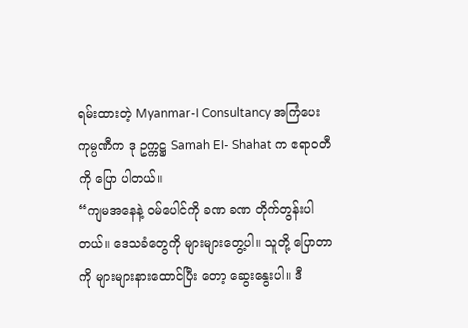ရမ်းထားတဲ့ Myanmar-I Consultancy အကြံပေး ကုမ္ပဏီက ဒု ဥက္ကဋ္ဌ Samah EI- Shahat က ဧရာဝတီကို ပြော ပါတယ်။
“ကျမအနေနဲ့ ဝမ်ပေါင်ကို ခဏ ခဏ တိုက်တွန်းပါတယ်။ ဒေသခံတွေကို များများတွေ့ပါ။ သူတို့ ပြောတာကို များများနားထောင်ပြီး တော့ ဆွေးနွေးပါ။ ဒီ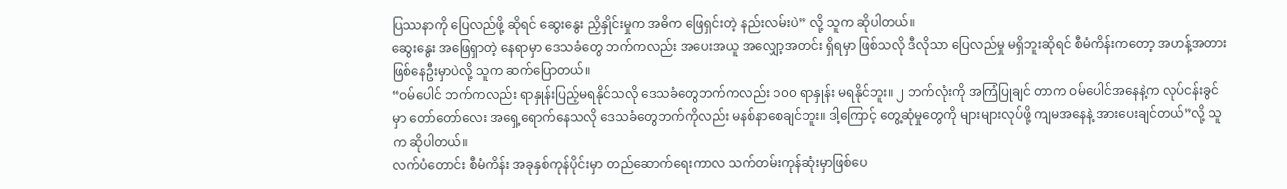ပြဿနာကို ပြေလည်ဖို့ ဆိုရင် ဆွေးနွေး ညှိနှိုင်းမှုက အဓိက ဖြေရှင်းတဲ့ နည်းလမ်းပဲ” လို့ သူက ဆိုပါတယ်။
ဆွေးနွေး အဖြေရှာတဲ့ နေရာမှာ ဒေသခံတွေ ဘက်ကလည်း အပေးအယူ အလျှော့အတင်း ရှိရမှာ ဖြစ်သလို ဒီလိုသာ ပြေလည်မှု မရှိဘူးဆိုရင် စီမံကိန်းကတော့ အဟန့်အတား ဖြစ်နေဦးမှာပဲလို့ သူက ဆက်ပြောတယ်။
“ဝမ်ပေါင် ဘက်ကလည်း ရာနှုန်းပြည့်မရနိုင်သလို ဒေသခံတွေဘက်ကလည်း ၁၀၀ ရာနှုန်း မရနိုင်ဘူး။ ၂ ဘက်လုံးကို အကြံပြုချင် တာက ဝမ်ပေါင်အနေနဲ့က လုပ်ငန်းခွင်မှာ တော်တော်လေး အရှေ့ရောက်နေသလို ဒေသခံတွေဘက်ကိုလည်း မနစ်နာစေချင်ဘူး။ ဒါ့ကြောင့် တွေ့ဆုံမှုတွေကို များများလုပ်ဖို့ ကျမအနေနဲ့ အားပေးချင်တယ်”လို့ သူက ဆိုပါတယ်။
လက်ပံတောင်း စီမံကိန်း အခုနှစ်ကုန်ပိုင်းမှာ တည်ဆောက်ရေးကာလ သက်တမ်းကုန်ဆုံးမှာဖြစ်ပေ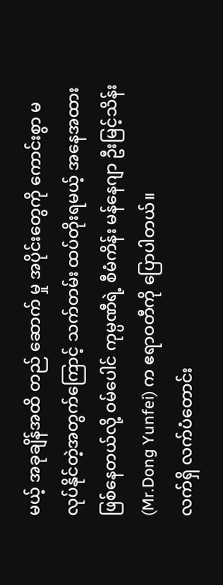မယ့် အခုချိန်အထိ တည် ဆောက် မှု အပိုင်းတွေကို ကောင်းစွာ မလုပ်နိုင်တဲ့အတွက်ကြောင့် သက်တမ်း ထပ်တိုးရမယ့် အနေအထား ဖြစ်နေတယ်လို့ ဝမ်ပေါင် ကုမ္ပဏီရဲ့ စီမံကိန်း မန်နေဂျာ ဦးမြင့်သိန်း (Mr.Dong Yunfei) က ဧရာဝတီကို ပြောပါတယ်။
လက်ရှိ လက်ပံတောင်း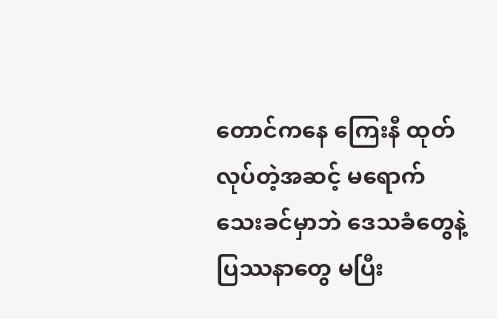တောင်ကနေ ကြေးနီ ထုတ်လုပ်တဲ့အဆင့် မရောက်သေးခင်မှာဘဲ ဒေသခံတွေနဲ့ ပြဿနာတွေ မပြီး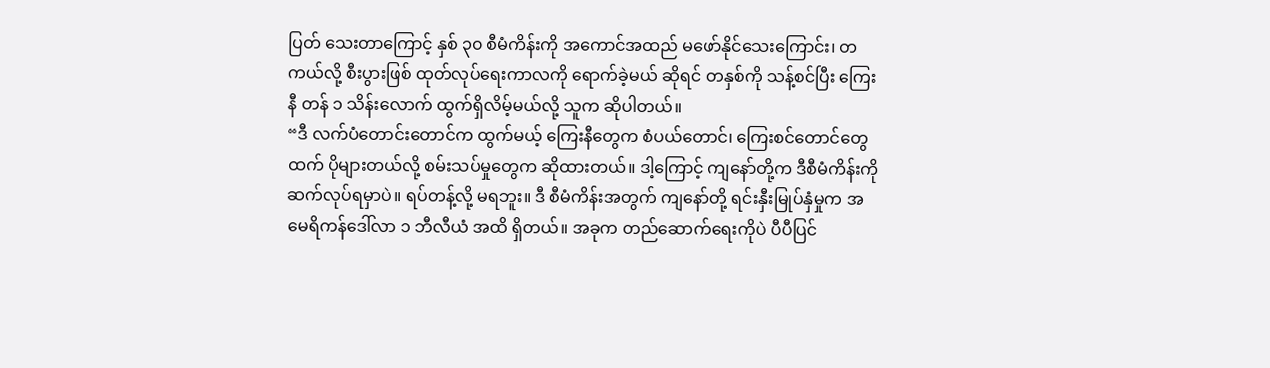ပြတ် သေးတာကြောင့် နှစ် ၃၀ စီမံကိန်းကို အကောင်အထည် မဖော်နိုင်သေးကြောင်း၊ တကယ်လို့ စီးပွားဖြစ် ထုတ်လုပ်ရေးကာလကို ရောက်ခဲ့မယ် ဆိုရင် တနှစ်ကို သန့်စင်ပြီး ကြေးနီ တန် ၁ သိန်းလောက် ထွက်ရှိလိမ့်မယ်လို့ သူက ဆိုပါတယ်။
“ဒီ လက်ပံတောင်းတောင်က ထွက်မယ့် ကြေးနီတွေက စံပယ်တောင်၊ ကြေးစင်တောင်တွေထက် ပိုများတယ်လို့ စမ်းသပ်မှုတွေက ဆိုထားတယ်။ ဒါ့ကြောင့် ကျနော်တို့က ဒီစီမံကိန်းကို ဆက်လုပ်ရမှာပဲ။ ရပ်တန့်လို့ မရဘူး။ ဒီ စီမံကိန်းအတွက် ကျနော်တို့ ရင်းနှီးမြုပ်နှံမှုက အမေရိကန်ဒေါ်လာ ၁ ဘီလီယံ အထိ ရှိတယ်။ အခုက တည်ဆောက်ရေးကိုပဲ ပီပီပြင်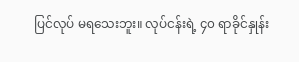ပြင်လုပ် မရသေးဘူး။ လုပ်ငန်းရဲ့ ၄၀ ရာခိုင်နှုန်း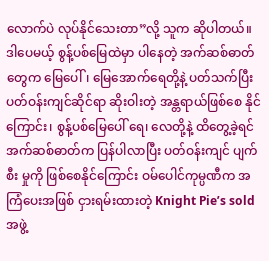လောက်ပဲ လုပ်နိုင်သေးတာ”လို့ သူက ဆိုပါတယ်။
ဒါပေမယ့် စွန့်ပစ်မြေထဲမှာ ပါနေတဲ့ အက်ဆစ်ဓာတ်တွေက မြေပေါ်၊ မြေအောက်ရေတို့နဲ့ ပတ်သက်ပြီး ပတ်ဝန်းကျင်ဆိုင်ရာ ဆိုးဝါးတဲ့ အန္တရာယ်ဖြစ်စေ နိုင်ကြောင်း၊ စွန့်ပစ်မြေပေါ် ရေ၊ လေတို့နဲ့ ထိတွေ့ခဲ့ရင် အက်ဆစ်ဓာတ်က ပြန်ပါလာပြီး ပတ်ဝန်းကျင် ပျက်စီး မှုကို ဖြစ်စေနိုင်ကြောင်း ဝမ်ပေါင်ကုမ္ပဏီက အကြံပေးအဖြစ် ငှားရမ်းထားတဲ့ Knight Pie’s sold အဖွဲ့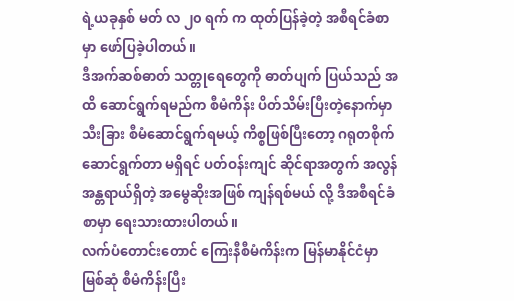ရဲ့ယခုနှစ် မတ် လ ၂၀ ရက် က ထုတ်ပြန်ခဲ့တဲ့ အစီရင်ခံစာမှာ ဖော်ပြခဲ့ပါတယ်။
ဒီအက်ဆစ်ဓာတ် သတ္တုရေတွေကို ဓာတ်ပျက် ပြယ်သည် အထိ ဆောင်ရွက်ရမည်က စီမံကိန်း ပိတ်သိမ်းပြီးတဲ့နောက်မှာ သီးခြား စီမံဆောင်ရွက်ရမယ့် ကိစ္စဖြစ်ပြီးတော့ ဂရုတစိုက် ဆောင်ရွက်တာ မရှိရင် ပတ်ဝန်းကျင် ဆိုင်ရာအတွက် အလွန် အန္တရာယ်ရှိတဲ့ အမွေဆိုးအဖြစ် ကျန်ရစ်မယ် လို့ ဒီအစီရင်ခံစာမှာ ရေးသားထားပါတယ်။
လက်ပံတောင်းတောင် ကြေးနီစီမံကိန်းက မြန်မာနိုင်ငံမှာ မြစ်ဆုံ စီမံကိန်းပြီး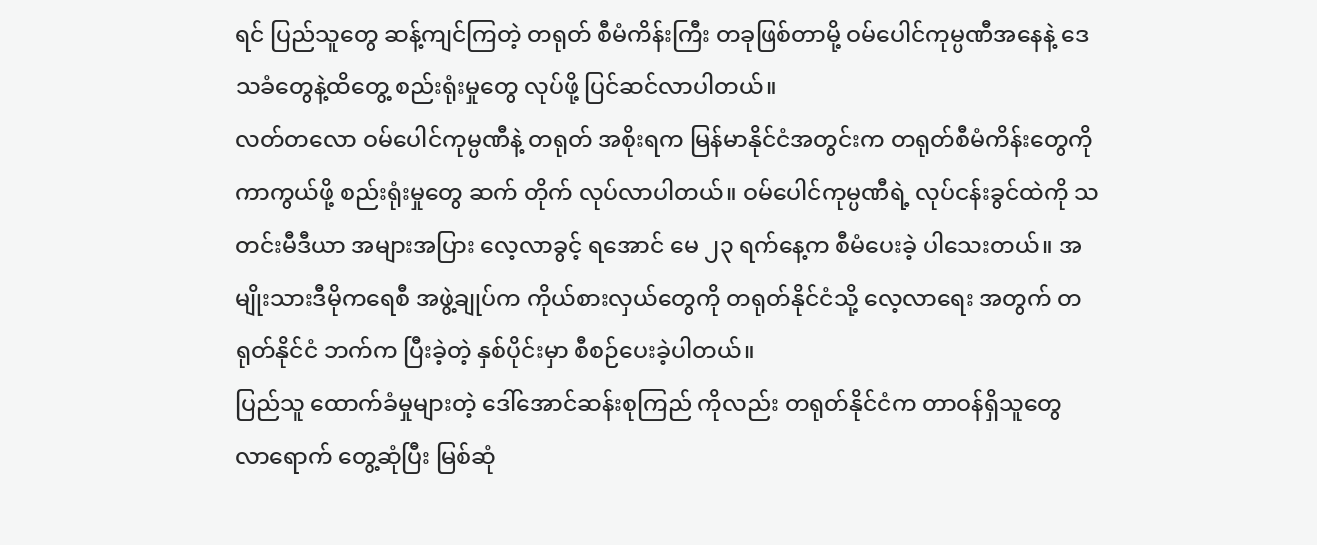ရင် ပြည်သူတွေ ဆန့်ကျင်ကြတဲ့ တရုတ် စီမံကိန်းကြီး တခုဖြစ်တာမို့ ဝမ်ပေါင်ကုမ္ပဏီအနေနဲ့ ဒေသခံတွေနဲ့ထိတွေ့ စည်းရုံးမှုတွေ လုပ်ဖို့ ပြင်ဆင်လာပါတယ်။
လတ်တလော ဝမ်ပေါင်ကုမ္ပဏီနဲ့ တရုတ် အစိုးရက မြန်မာနိုင်ငံအတွင်းက တရုတ်စီမံကိန်းတွေကို ကာကွယ်ဖို့ စည်းရုံးမှုတွေ ဆက် တိုက် လုပ်လာပါတယ်။ ဝမ်ပေါင်ကုမ္ပဏီရဲ့ လုပ်ငန်းခွင်ထဲကို သတင်းမီဒီယာ အများအပြား လေ့လာခွင့် ရအောင် မေ ၂၃ ရက်နေ့က စီမံပေးခဲ့ ပါသေးတယ်။ အမျိုးသားဒီမိုကရေစီ အဖွဲ့ချုပ်က ကိုယ်စားလှယ်တွေကို တရုတ်နိုင်ငံသို့ လေ့လာရေး အတွက် တရုတ်နိုင်ငံ ဘက်က ပြီးခဲ့တဲ့ နှစ်ပိုင်းမှာ စီစဉ်ပေးခဲ့ပါတယ်။
ပြည်သူ ထောက်ခံမှုများတဲ့ ဒေါ်အောင်ဆန်းစုကြည် ကိုလည်း တရုတ်နိုင်ငံက တာဝန်ရှိသူတွေ လာရောက် တွေ့ဆုံပြီး မြစ်ဆုံ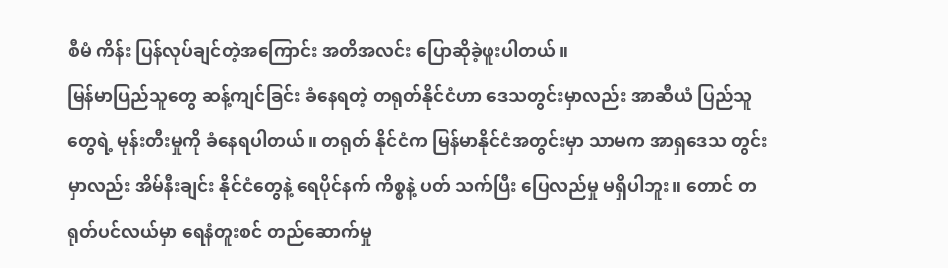စီမံ ကိန်း ပြန်လုပ်ချင်တဲ့အကြောင်း အတိအလင်း ပြောဆိုခဲ့ဖူးပါတယ်။
မြန်မာပြည်သူတွေ ဆန့်ကျင်ခြင်း ခံနေရတဲ့ တရုတ်နိုင်ငံဟာ ဒေသတွင်းမှာလည်း အာဆီယံ ပြည်သူတွေရဲ့ မုန်းတီးမှုကို ခံနေရပါတယ်။ တရုတ် နိုင်ငံက မြန်မာနိုင်ငံအတွင်းမှာ သာမက အာရှဒေသ တွင်းမှာလည်း အိမ်နီးချင်း နိုင်ငံတွေနဲ့ ရေပိုင်နက် ကိစ္စနဲ့ ပတ် သက်ပြီး ပြေလည်မှု မရှိပါဘူး။ တောင် တရုတ်ပင်လယ်မှာ ရေနံတူးစင် တည်ဆောက်မှု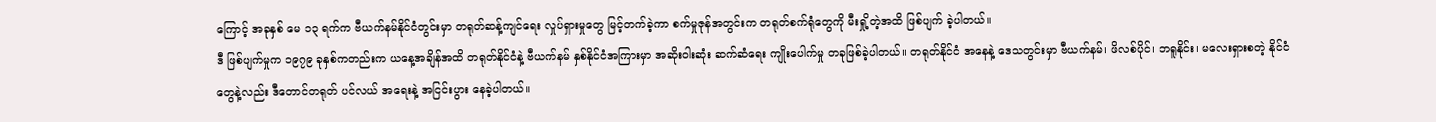ကြောင့် အခုနှစ် မေ ၁၃ ရက်က ဗီယက်နမ်နိုင်ငံတွင်းမှာ တရုတ်ဆန့်ကျင်ရေး လှုပ်ရှားမှုတွေ မြင့်တက်ခဲ့ကာ စက်မှုဇုန်အတွင်းက တရုတ်စက်ရုံတွေကို မီးရှို့တဲ့အထိ ဖြစ်ပျက် ခဲ့ပါတယ်။
ဒီ ဖြစ်ပျက်မှုက ၁၉၇၉ ခုနှစ်ကတည်းက ယနေ့အချိန်အထိ တရုတ်နိုင်ငံနဲ့ ဗီယက်နမ် နှစ်နိုင်ငံအကြားမှာ အဆိုးဝါးဆုံး ဆက်ဆံရေး ကျိုးပေါက်မှု တခုဖြစ်ခဲ့ပါတယ်။ တရုတ်နိုင်ငံ အနေနဲ့ ဒေသတွင်းမှာ ဗီယက်နမ်၊ ဖိလစ်ပိုင်၊ ဘရူနိုင်း၊ မလေးရှားစတဲ့ နိုင်ငံတွေနဲ့လည်း ဒီတောင်တရုတ် ပင်လယ် အရေးနဲ့ အငြင်းပွား နေခဲ့ပါတယ်။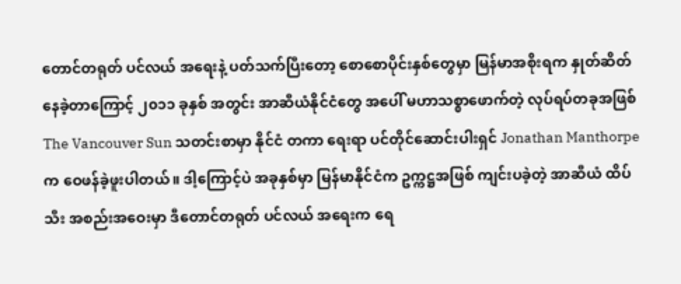တောင်တရုတ် ပင်လယ် အရေးနဲ့ ပတ်သက်ပြီးတော့ စောစောပိုင်းနှစ်တွေမှာ မြန်မာအစိုးရက နှုတ်ဆိတ်နေခဲ့တာကြောင့် ၂၀၁၁ ခုနှစ် အတွင်း အာဆီယံနိုင်ငံတွေ အပေါ် မဟာသစ္စာဖောက်တဲ့ လုပ်ရပ်တခုအဖြစ် The Vancouver Sun သတင်းစာမှာ နိုင်ငံ တကာ ရေးရာ ပင်တိုင်ဆောင်းပါးရှင် Jonathan Manthorpe က ဝေဖန်ခဲ့ဖူးပါတယ်။ ဒါ့ကြောင့်ပဲ အခုနှစ်မှာ မြန်မာနိုင်ငံက ဥက္ကဋ္ဌအဖြစ် ကျင်းပခဲ့တဲ့ အာဆီယံ ထိပ်သီး အစည်းအဝေးမှာ ဒီတောင်တရုတ် ပင်လယ် အရေးက ရေ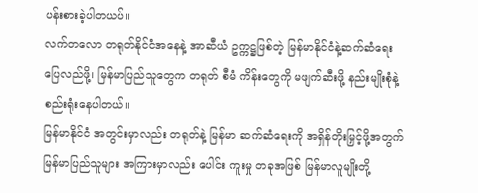ပန်းစားခဲ့ပါတယပ်။
လက်တလော တရုတ်နိုင်ငံအနေနဲ့ အာဆီယံ ဥက္ကဋ္ဌဖြစ်တဲ့ မြန်မာနိုင်ငံနဲ့ဆက်ဆံရေး ပြေလည်ဖို့၊ မြန်မာပြည်သူတွေက တရုတ် စီမံ ကိန်းတွေကို မဖျက်ဆီးဖို့ နည်းမျိုးစုံနဲ့ စည်းရုံးနေပါတယ်။
မြန်မာနိုင်ငံ အတွင်းမှာလည်း တရုတ်နဲ့ မြန်မာ ဆက်ဆံရေးကို အရှိန်တိုးမြှင့်ဖို့အတွက် မြန်မာပြည်သူများ အကြားမှာလည်း ပေါင်း ကူးမှု တခုအဖြစ် မြန်မာလူမျိုးတို့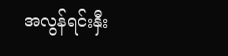အလွန်ရင်းနှီး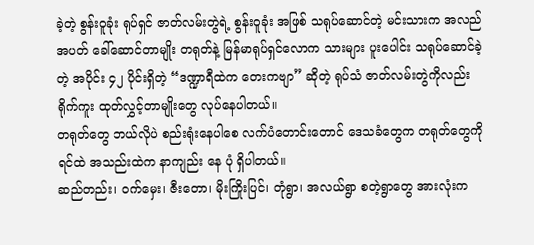ခဲ့တဲ့ စွန်းဝူခုံး ရုပ်ရှင် ဇာတ်လမ်းတွဲရဲ့ စွန်းဝူခုံး အဖြစ် သရုပ်ဆောင်တဲ့ မင်းသားက အလည်အပတ် ခေါ်ဆောင်တာမျိုး တရုတ်နဲ့ မြန်မာရုပ်ရှင်လောက သားများ ပူးပေါင်း သရုပ်ဆောင်ခဲ့တဲ့ အပိုင်း ၄၂ ပိုင်းရှိတဲ့ “ဒဏ္ဍာရီထဲက တေးကဗျာ” ဆိုတဲ့ ရုပ်သံ ဇာတ်လမ်းတွဲကိုလည်း ရိုက်ကူး ထုတ်လွှင့်တာမျိုးတွေ လုပ်နေပါတယ်။
တရုတ်တွေ ဘယ်လိုပဲ စည်းရုံးနေပါစေ လက်ပံတောင်းတောင် ဒေသခံတွေက တရုတ်တွေကို ရင်ထဲ အသည်းထဲက နာကျည်း နေ ပုံ ရှိပါတယ်။
ဆည်တည်း၊ ဝက်မှေး၊ ဇီးတော၊ မိုးကြိုးပြင်၊ တုံရွာ၊ အလယ်ရွာ စတဲ့ရွာတွေ အားလုံးက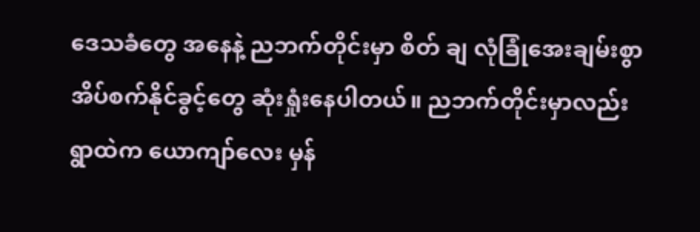ဒေသခံတွေ အနေနဲ့ ညဘက်တိုင်းမှာ စိတ် ချ လုံခြုံအေးချမ်းစွာ အိပ်စက်နိုင်ခွင့်တွေ ဆုံးရှုံးနေပါတယ်။ ညဘက်တိုင်းမှာလည်း ရွာထဲက ယောကျာ်လေး မှန်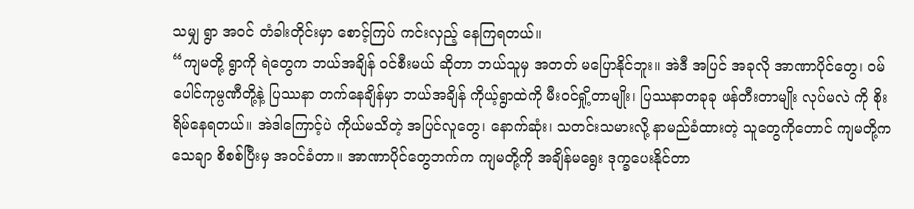သမျှ ရွာ အဝင် တံခါးတိုင်းမှာ စောင့်ကြပ် ကင်းလှည့် နေကြရတယ်။
“ကျမတို့ ရွာကို ရဲတွေက ဘယ်အချိန် ဝင်စီးမယ် ဆိုတာ ဘယ်သူမှ အတတ် မပြောနိုင်ဘူး။ အဲဒီ အပြင် အခုလို အာဏာပိုင်တွေ၊ ဝမ်ပေါင်ကုမ္ပဏီတို့နဲ့ ပြဿနာ တက်နေချိန်မှာ ဘယ်အချိန် ကိုယ့်ရွာထဲကို မီးဝင်ရှို့တာမျိုး၊ ပြဿနာတခုခု ဖန်တီးတာမျိုး လုပ်မလဲ ကို စိုးရိမ်နေရတယ်။ အဲဒါကြောင့်ပဲ ကိုယ်မသိတဲ့ အပြင်လူတွေ၊ နောက်ဆုံး၊ သတင်းသမားလို့ နာမည်ခံထားတဲ့ သူတွေကိုတောင် ကျမတို့က သေချာ စိစစ်ပြီးမှ အဝင်ခံတာ။ အာဏာပိုင်တွေဘက်က ကျမတို့ကို အချိန်မရွေး ဒုက္ခပေးနိုင်တာ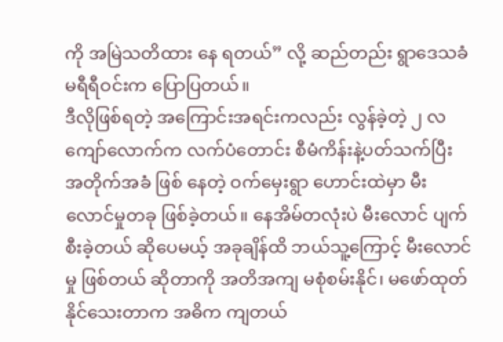ကို အမြဲသတိထား နေ ရတယ်” လို့ ဆည်တည်း ရွာဒေသခံ မရီရီဝင်းက ပြောပြတယ်။
ဒီလိုဖြစ်ရတဲ့ အကြောင်းအရင်းကလည်း လွန်ခဲ့တဲ့ ၂ လကျော်လောက်က လက်ပံတောင်း စီမံကိန်းနဲ့ပတ်သက်ပြီး အတိုက်အခံ ဖြစ် နေတဲ့ ဝက်မှေးရွာ ဟောင်းထဲမှာ မီးလောင်မှုတခု ဖြစ်ခဲ့တယ်။ နေအိမ်တလုံးပဲ မီးလောင် ပျက်စီးခဲ့တယ် ဆိုပေမယ့် အခုချိန်ထိ ဘယ်သူ့ကြောင့် မီးလောင်မှု ဖြစ်တယ် ဆိုတာကို အတိအကျ မစုံစမ်းနိုင်၊ မဖော်ထုတ်နိုင်သေးတာက အဓိက ကျတယ်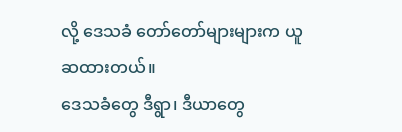လို့ ဒေသခံ တော်တော်များများက ယူဆထားတယ်။
ဒေသခံတွေ ဒီရွာ၊ ဒီယာတွေ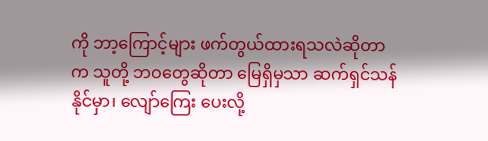ကို ဘာ့ကြောင့်များ ဖက်တွယ်ထားရသလဲဆိုတာက သူတို့ ဘဝတွေဆိုတာ မြေရှိမှသာ ဆက်ရှင်သန်နိုင်မှာ၊ လျော်ကြေး ပေးလို့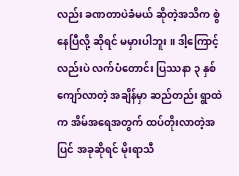လည်း ခဏတာပဲခံမယ် ဆိုတဲ့အသိက စွဲနေပြီလို့ ဆိုရင် မမှားပါဘူး ။ ဒါ့ကြောင့်လည်းပဲ လက်ပံတောင်း ပြဿနာ ၃ နှစ် ကျော်လာတဲ့ အချိန်မှာ ဆည်တည်း ရွာထဲက အိမ်အရေအတွက် ထပ်တိုးလာတဲ့အပြင် အခုဆိုရင် မိုးရာသီ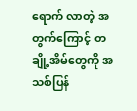ရောက် လာတဲ့ အတွက်ကြောင့် တချို့အိမ်တွေကို အသစ်ပြန်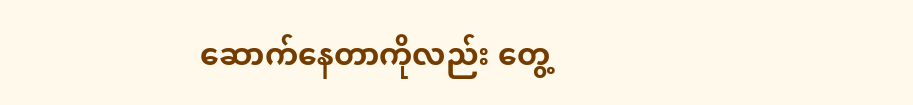ဆောက်နေတာကိုလည်း တွေ့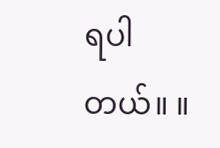ရပါတယ်။ ။